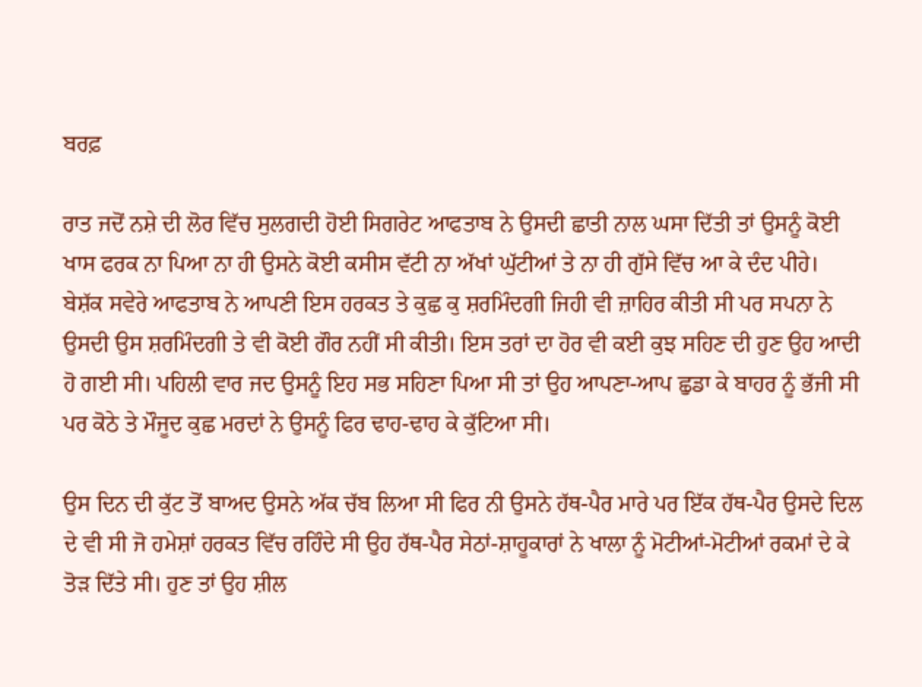ਬਰਫ਼

ਰਾਤ ਜਦੋਂ ਨਸ਼ੇ ਦੀ ਲੋਰ ਵਿੱਚ ਸੁਲਗਦੀ ਹੋਈ ਸਿਗਰੇਟ ਆਫਤਾਬ ਨੇ ਉਸਦੀ ਛਾਤੀ ਨਾਲ ਘਸਾ ਦਿੱਤੀ ਤਾਂ ਉਸਨੂੰ ਕੋਈ ਖਾਸ ਫਰਕ ਨਾ ਪਿਆ ਨਾ ਹੀ ਉਸਨੇ ਕੋਈ ਕਸੀਸ ਵੱਟੀ ਨਾ ਅੱਖਾਂ ਘੁੱਟੀਆਂ ਤੇ ਨਾ ਹੀ ਗੁੱਸੇ ਵਿੱਚ ਆ ਕੇ ਦੰਦ ਪੀਹੇ।
ਬੇਸ਼ੱਕ ਸਵੇਰੇ ਆਫਤਾਬ ਨੇ ਆਪਣੀ ਇਸ ਹਰਕਤ ਤੇ ਕੁਛ ਕੁ ਸ਼ਰਮਿੰਦਗੀ ਜਿਹੀ ਵੀ ਜ਼ਾਹਿਰ ਕੀਤੀ ਸੀ ਪਰ ਸਪਨਾ ਨੇ ਉਸਦੀ ਉਸ ਸ਼ਰਮਿੰਦਗੀ ਤੇ ਵੀ ਕੋਈ ਗੌਰ ਨਹੀਂ ਸੀ ਕੀਤੀ। ਇਸ ਤਰਾਂ ਦਾ ਹੋਰ ਵੀ ਕਈ ਕੁਝ ਸਹਿਣ ਦੀ ਹੁਣ ਉਹ ਆਦੀ ਹੋ ਗਈ ਸੀ। ਪਹਿਲੀ ਵਾਰ ਜਦ ਉਸਨੂੰ ਇਹ ਸਭ ਸਹਿਣਾ ਪਿਆ ਸੀ ਤਾਂ ਉਹ ਆਪਣਾ-ਆਪ ਛੁਡਾ ਕੇ ਬਾਹਰ ਨੂੰ ਭੱਜੀ ਸੀ ਪਰ ਕੋਠੇ ਤੇ ਮੌਜੂਦ ਕੁਛ ਮਰਦਾਂ ਨੇ ਉਸਨੂੰ ਫਿਰ ਢਾਹ-ਢਾਹ ਕੇ ਕੁੱਟਿਆ ਸੀ।

ਉਸ ਦਿਨ ਦੀ ਕੁੱਟ ਤੋਂ ਬਾਅਦ ਉਸਨੇ ਅੱਕ ਚੱਬ ਲਿਆ ਸੀ ਫਿਰ ਨੀ ਉਸਨੇ ਹੱਥ-ਪੈਰ ਮਾਰੇ ਪਰ ਇੱਕ ਹੱਥ-ਪੈਰ ਉਸਦੇ ਦਿਲ ਦੇ ਵੀ ਸੀ ਜੋ ਹਮੇਸ਼ਾਂ ਹਰਕਤ ਵਿੱਚ ਰਹਿੰਦੇ ਸੀ ਉਹ ਹੱਥ-ਪੈਰ ਸੇਠਾਂ-ਸ਼ਾਹੂਕਾਰਾਂ ਨੇ ਖਾਲਾ ਨੂੰ ਮੋਟੀਆਂ-ਮੋਟੀਆਂ ਰਕਮਾਂ ਦੇ ਕੇ ਤੋੜ ਦਿੱਤੇ ਸੀ। ਹੁਣ ਤਾਂ ਉਹ ਸ਼ੀਲ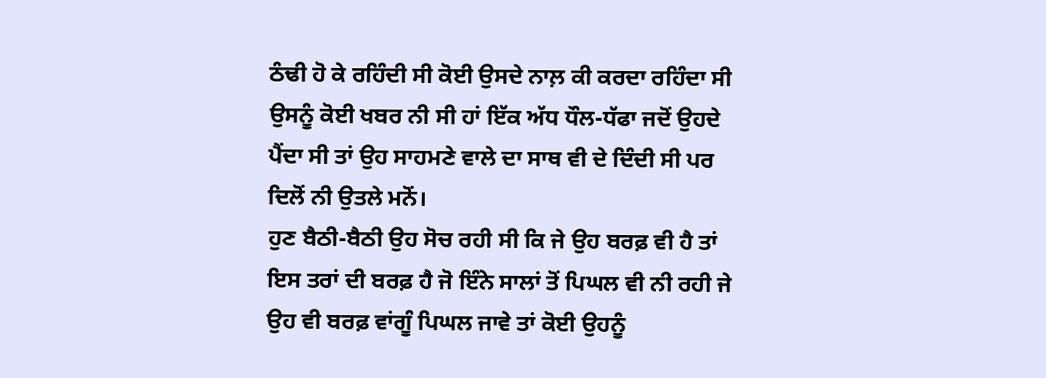ਠੰਢੀ ਹੋ ਕੇ ਰਹਿੰਦੀ ਸੀ ਕੋਈ ਉਸਦੇ ਨਾਲ਼ ਕੀ ਕਰਦਾ ਰਹਿੰਦਾ ਸੀ ਉਸਨੂੰ ਕੋਈ ਖਬਰ ਨੀ ਸੀ ਹਾਂ ਇੱਕ ਅੱਧ ਧੌਲ-ਧੱਫਾ ਜਦੋਂ ਉਹਦੇ ਪੈਂਦਾ ਸੀ ਤਾਂ ਉਹ ਸਾਹਮਣੇ ਵਾਲੇ ਦਾ ਸਾਥ ਵੀ ਦੇ ਦਿੰਦੀ ਸੀ ਪਰ ਦਿਲੋਂ ਨੀ ਉਤਲੇ ਮਨੋਂ।
ਹੁਣ ਬੈਠੀ-ਬੈਠੀ ਉਹ ਸੋਚ ਰਹੀ ਸੀ ਕਿ ਜੇ ਉਹ ਬਰਫ਼ ਵੀ ਹੈ ਤਾਂ ਇਸ ਤਰਾਂ ਦੀ ਬਰਫ਼ ਹੈ ਜੋ ਇੰਨੇ ਸਾਲਾਂ ਤੋਂ ਪਿਘਲ ਵੀ ਨੀ ਰਹੀ ਜੇ ਉਹ ਵੀ ਬਰਫ਼ ਵਾਂਗੂੰ ਪਿਘਲ ਜਾਵੇ ਤਾਂ ਕੋਈ ਉਹਨੂੰ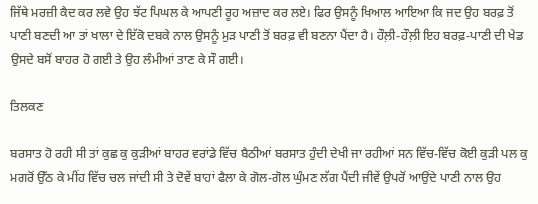ਜਿੱਥੇ ਮਰਜ਼ੀ ਕੈਦ ਕਰ ਲਵੇ ਉਹ ਝੱਟ ਪਿਘਲ ਕੇ ਆਪਣੀ ਰੂਹ ਅਜ਼ਾਦ ਕਰ ਲਏ। ਫਿਰ ਉਸਨੂੰ ਖਿਆਲ ਆਇਆ ਕਿ ਜਦ ਉਹ ਬਰਫ਼ ਤੋਂ ਪਾਣੀ ਬਣਦੀ ਆ ਤਾਂ ਖਾਲਾ ਦੇ ਇੱਕੋ ਦਬਕੇ ਨਾਲ ਉਸਨੂੰ ਮੁੜ ਪਾਣੀ ਤੋਂ ਬਰਫ਼ ਵੀ ਬਣਨਾ ਪੈਂਦਾ ਹੈ। ਹੌਲ਼ੀ-ਹੌਲ਼ੀ ਇਹ ਬਰਫ਼-ਪਾਣੀ ਦੀ ਖੇਡ ਉਸਦੇ ਬਸੋਂ ਬਾਹਰ ਹੋ ਗਈ ਤੇ ਉਹ ਲੰਮੀਆਂ ਤਾਣ ਕੇ ਸੌ ਗਈ।

ਤਿਲਕਣ

ਬਰਸਾਤ ਹੋ ਰਹੀ ਸੀ ਤਾਂ ਕੁਛ ਕੁ ਕੁੜੀਆਂ ਬਾਹਰ ਵਰਾਂਡੇ ਵਿੱਚ ਬੈਠੀਆਂ ਬਰਸਾਤ ਹੁੰਦੀ ਦੇਖੀ ਜਾ ਰਹੀਆਂ ਸਨ ਵਿੱਚ-ਵਿੱਚ ਕੋਈ ਕੁੜੀ ਪਲ ਕੁ ਮਗਰੋਂ ਉੱਠ ਕੇ ਮੀਂਹ ਵਿੱਚ ਚਲ ਜਾਂਦੀ ਸੀ ਤੇ ਦੋਵੇਂ ਬਾਹਾਂ ਫੈਲਾ ਕੇ ਗੋਲ-ਗੋਲ ਘੁੰਮਣ ਲੱਗ ਪੈਂਦੀ ਜੀਵੇਂ ਉਪਰੋਂ ਆਉਂਦੇ ਪਾਣੀ ਨਾਲ ਉਹ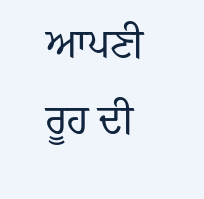ਆਪਣੀ ਰੂਹ ਦੀ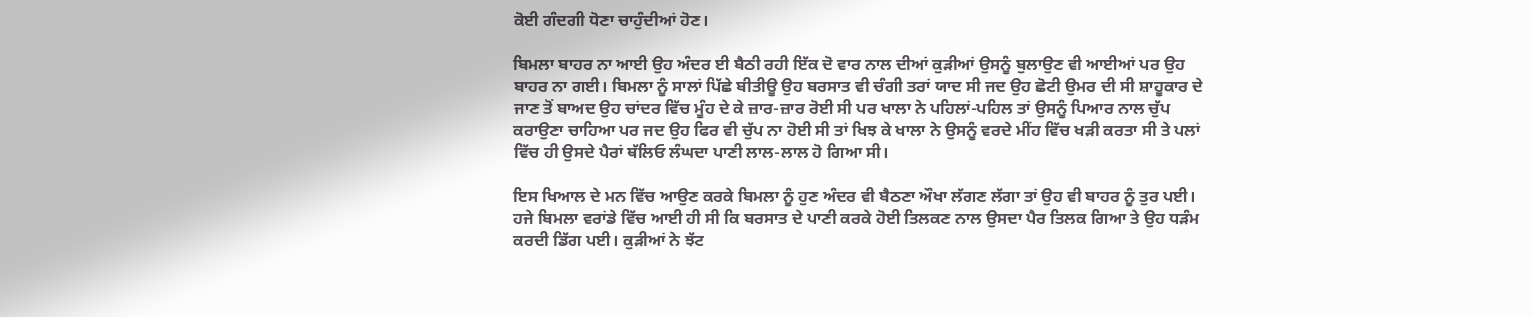ਕੋਈ ਗੰਦਗੀ ਧੋਣਾ ਚਾਹੁੰਦੀਆਂ ਹੋਣ।

ਬਿਮਲਾ ਬਾਹਰ ਨਾ ਆਈ ਉਹ ਅੰਦਰ ਈ ਬੈਠੀ ਰਹੀ ਇੱਕ ਦੋ ਵਾਰ ਨਾਲ ਦੀਆਂ ਕੁੜੀਆਂ ਉਸਨੂੰ ਬੁਲਾਉਣ ਵੀ ਆਈਆਂ ਪਰ ਉਹ ਬਾਹਰ ਨਾ ਗਈ। ਬਿਮਲਾ ਨੂੰ ਸਾਲਾਂ ਪਿੱਛੇ ਬੀਤੀਊ ਉਹ ਬਰਸਾਤ ਵੀ ਚੰਗੀ ਤਰਾਂ ਯਾਦ ਸੀ ਜਦ ਉਹ ਛੋਟੀ ਉਮਰ ਦੀ ਸੀ ਸ਼ਾਹੂਕਾਰ ਦੇ ਜਾਣ ਤੋਂ ਬਾਅਦ ਉਹ ਚਾਂਦਰ ਵਿੱਚ ਮੂੰਹ ਦੇ ਕੇ ਜ਼ਾਰ-ਜ਼ਾਰ ਰੋਈ ਸੀ ਪਰ ਖਾਲਾ ਨੇ ਪਹਿਲਾਂ-ਪਹਿਲ ਤਾਂ ਉਸਨੂੰ ਪਿਆਰ ਨਾਲ ਚੁੱਪ ਕਰਾਉਣਾ ਚਾਹਿਆ ਪਰ ਜਦ ਉਹ ਫਿਰ ਵੀ ਚੁੱਪ ਨਾ ਹੋਈ ਸੀ ਤਾਂ ਖਿਝ ਕੇ ਖਾਲਾ ਨੇ ਉਸਨੂੰ ਵਰਦੇ ਮੀਂਹ ਵਿੱਚ ਖੜੀ ਕਰਤਾ ਸੀ ਤੇ ਪਲਾਂ ਵਿੱਚ ਹੀ ਉਸਦੇ ਪੈਰਾਂ ਥੱਲਿਓ ਲੰਘਦਾ ਪਾਣੀ ਲਾਲ-ਲਾਲ ਹੋ ਗਿਆ ਸੀ।

ਇਸ ਖਿਆਲ ਦੇ ਮਨ ਵਿੱਚ ਆਉਣ ਕਰਕੇ ਬਿਮਲਾ ਨੂੰ ਹੁਣ ਅੰਦਰ ਵੀ ਬੈਠਣਾ ਔਖਾ ਲੱਗਣ ਲੱਗਾ ਤਾਂ ਉਹ ਵੀ ਬਾਹਰ ਨੂੰ ਤੁਰ ਪਈ। ਹਜੇ ਬਿਮਲਾ ਵਰਾਂਡੇ ਵਿੱਚ ਆਈ ਹੀ ਸੀ ਕਿ ਬਰਸਾਤ ਦੇ ਪਾਣੀ ਕਰਕੇ ਹੋਈ ਤਿਲਕਣ ਨਾਲ ਉਸਦਾ ਪੈਰ ਤਿਲਕ ਗਿਆ ਤੇ ਉਹ ਧੜੰਮ ਕਰਦੀ ਡਿੱਗ ਪਈ। ਕੁੜੀਆਂ ਨੇ ਝੱਟ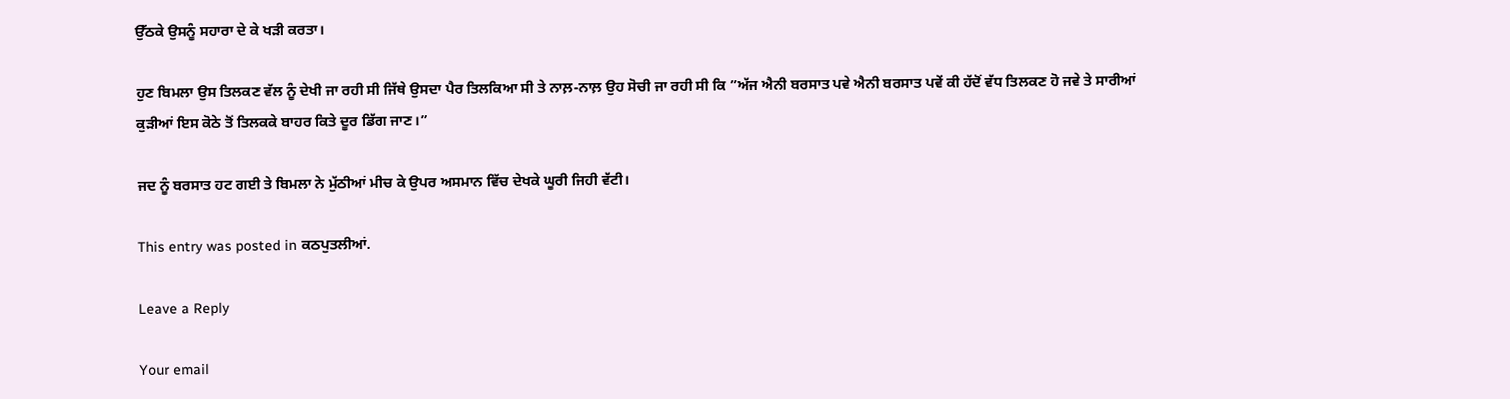ਉੱਠਕੇ ਉਸਨੂੰ ਸਹਾਰਾ ਦੇ ਕੇ ਖੜੀ ਕਰਤਾ।

ਹੁਣ ਬਿਮਲਾ ਉਸ ਤਿਲਕਣ ਵੱਲ ਨੂੰ ਦੇਖੀ ਜਾ ਰਹੀ ਸੀ ਜਿੱਥੇ ਉਸਦਾ ਪੈਰ ਤਿਲਕਿਆ ਸੀ ਤੇ ਨਾਲ਼-ਨਾਲ਼ ਉਹ ਸੋਚੀ ਜਾ ਰਹੀ ਸੀ ਕਿ ”ਅੱਜ ਐਨੀ ਬਰਸਾਤ ਪਵੇ ਐਨੀ ਬਰਸਾਤ ਪਵੇਂ ਕੀ ਹੱਦੋਂ ਵੱਧ ਤਿਲਕਣ ਹੋ ਜਵੇ ਤੇ ਸਾਰੀਆਂ ਕੁੜੀਆਂ ਇਸ ਕੋਠੇ ਤੋਂ ਤਿਲਕਕੇ ਬਾਹਰ ਕਿਤੇ ਦੂਰ ਡਿੱਗ ਜਾਣ।”

ਜਦ ਨੂੰ ਬਰਸਾਤ ਹਟ ਗਈ ਤੇ ਬਿਮਲਾ ਨੇ ਮੁੱਠੀਆਂ ਮੀਚ ਕੇ ਉਪਰ ਅਸਮਾਨ ਵਿੱਚ ਦੇਖਕੇ ਘੂਰੀ ਜਿਹੀ ਵੱਟੀ।

This entry was posted in ਕਠਪੁਤਲੀਆਂ.

Leave a Reply

Your email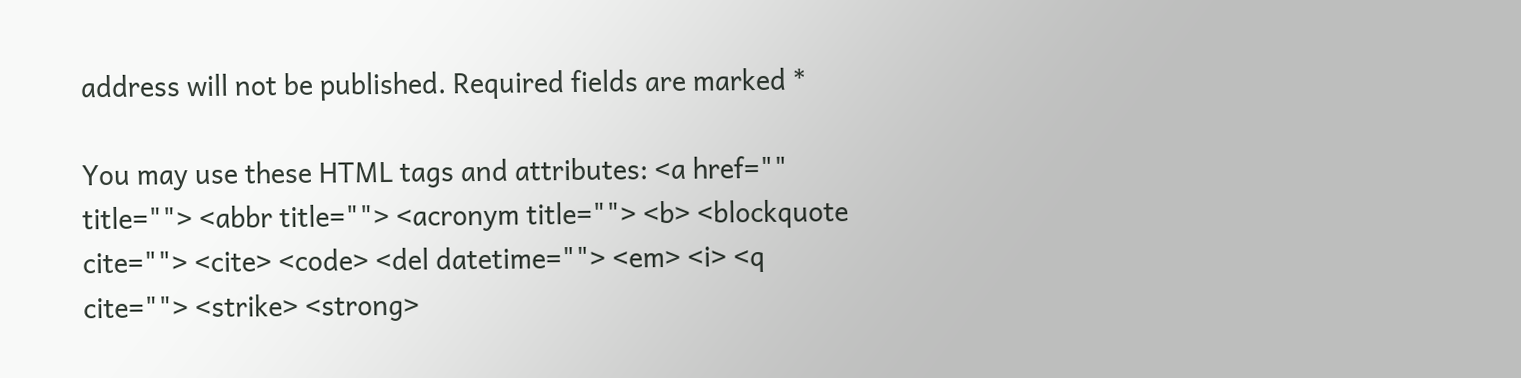address will not be published. Required fields are marked *

You may use these HTML tags and attributes: <a href="" title=""> <abbr title=""> <acronym title=""> <b> <blockquote cite=""> <cite> <code> <del datetime=""> <em> <i> <q cite=""> <strike> <strong>